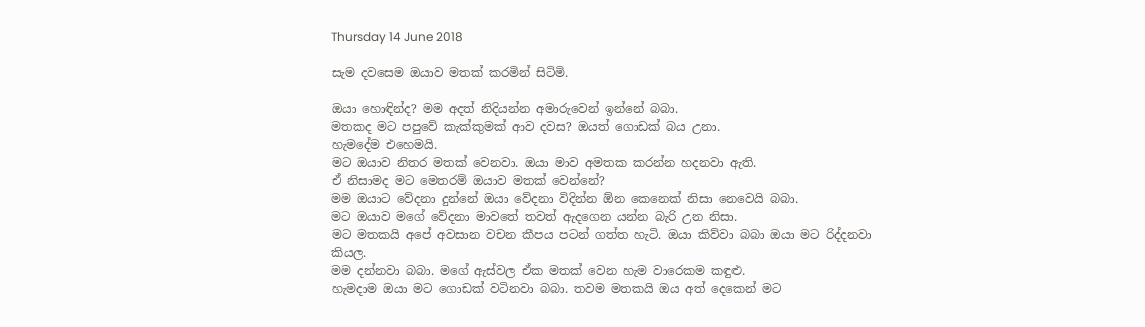Thursday 14 June 2018

සැම දවසෙම ඔයාව මතක් කරමින් සිටිමි.

ඔයා හොඳින්ද? මම අදත් නිදියන්න අමාරුවෙන් ඉන්නේ බබා.
මතකද මට පපුවේ කැක්කුමක් ආව දවස? ඔයත් ගොඩක් බය උනා.
හැමදේම එහෙමයි.
මට ඔයාව නිතර මතක් වෙනවා. ඔයා මාව අමතක කරන්න හදනවා ඇති.
ඒ නිසාමද මට මෙතරම් ඔයාව මතක් වෙන්නේ?
මම ඔයාට වේදනා දුන්නේ ඔයා වේදනා විදින්න ඕන කෙනෙක් නිසා නෙවෙයි බබා.
මට ඔයාව මගේ වේදනා මාවතේ තවත් ඇදගෙන යන්න බැරි උන නිසා.
මට මතකයි අපේ අවසාන වචන කීපය පටන් ගත්ත හැටි. ඔයා කිව්වා බබා ඔයා මට රිද්දනවා කියල.
මම දන්නවා බබා. මගේ ඇස්වල ඒක මතක් වෙන හැම වාරෙකම කඳුළු.
හැමදාම ඔයා මට ගොඩක් වටිනවා බබා. තවම මතකයි ඔය අත් දෙකෙන් මට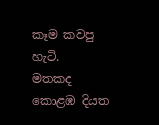කෑම කවපු හැටි.
මතකද කොළඹ දියත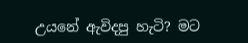උයනේ ඇවිදපු හැටි? මට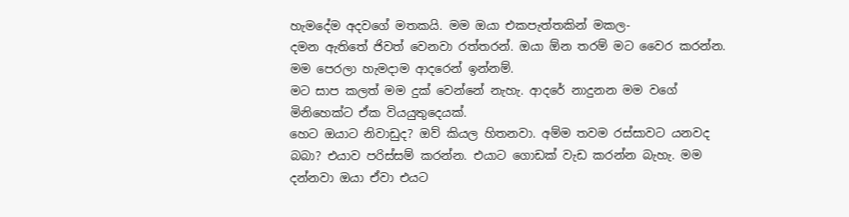හැමදේම අදවගේ මතකයි. මම ඔයා එකපැත්තකින් මකල-
දමන ඇතිතේ ජිවත් වෙනවා රත්තරන්. ඔයා ඕන තරම් මට වෛර කරන්න. මම පෙරලා හැමදාම ආදරෙන් ඉන්නම්.
මට සාප කලත් මම දුක් වෙන්නේ නැහැ. ආදරේ නාදුනන මම වගේ මිනිහෙක්ට ඒක වියයුතුදෙයක්.
හෙට ඔයාට නිවාඩුද? ඔව් කියල හිතනවා. අම්ම තවම රස්සාවට යනවද බබා? එයාව පරිස්සම් කරන්න. එයාට ගොඩක් වැඩ කරන්න බැහැ. මම දන්නවා ඔයා ඒවා එයට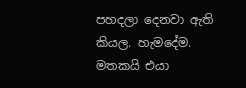පහදලා දෙනවා ඇති කියල. හැමදේම. මතකයි එයා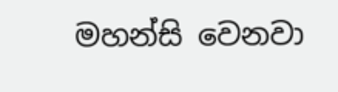මහන්සි වෙනවා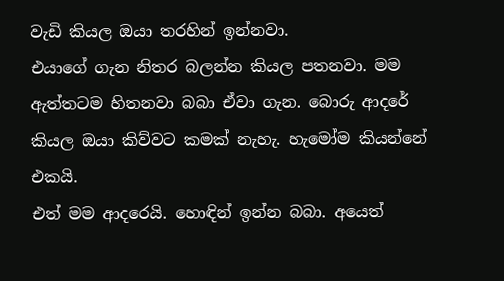වැඩි කියල ඔයා තරහින් ඉන්නවා.
එයාගේ ගැන නිතර බලන්න කියල පතනවා. මම ඇත්තටම හිතනවා බබා ඒවා ගැන. බොරු ආදරේ කියල ඔයා කිව්වට කමක් නැහැ. හැමෝම කියන්නේ එකයි.
එත් මම ආදරෙයි. හොඳින් ඉන්න බබා. අයෙත්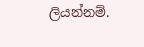ලියන්නම්.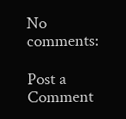No comments:

Post a Comment